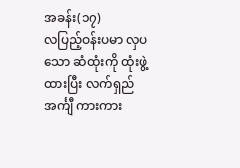အခန်း(၁၇)
လပြည့်ဝန်းပမာ လှပသော ဆံထုံးကို ထုံးဖွဲ့ထားပြီး လက်ရှည်အင်္ကျီ ကားကား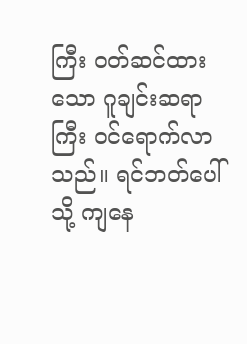ကြီး ဝတ်ဆင်ထားသော ဂူချင်းဆရာကြီး ဝင်ရောက်လာသည်။ ရင်ဘတ်ပေါ်သို့ ကျနေ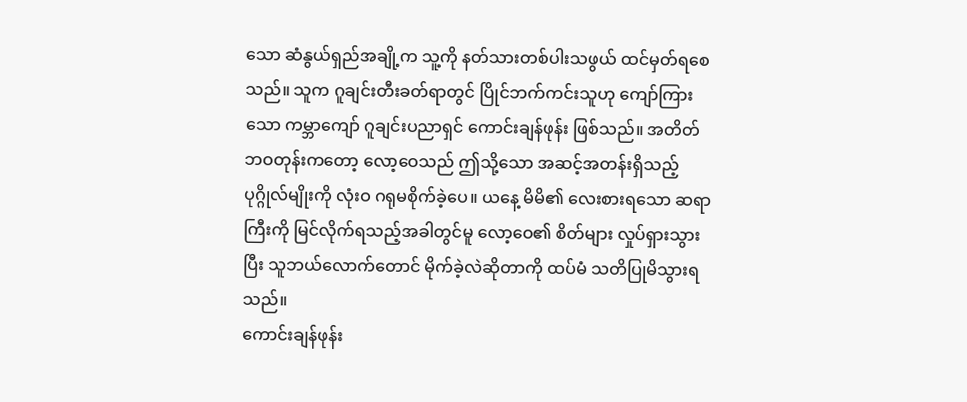သော ဆံနွယ်ရှည်အချို့က သူ့ကို နတ်သားတစ်ပါးသဖွယ် ထင်မှတ်ရစေသည်။ သူက ဂူချင်းတီးခတ်ရာတွင် ပြိုင်ဘက်ကင်းသူဟု ကျော်ကြားသော ကမ္ဘာကျော် ဂူချင်းပညာရှင် ကောင်းချန်ဖုန်း ဖြစ်သည်။ အတိတ်ဘဝတုန်းကတော့ လော့ဝေသည် ဤသို့သော အဆင့်အတန်းရှိသည့် ပုဂ္ဂိုလ်မျိုးကို လုံးဝ ဂရုမစိုက်ခဲ့ပေ။ ယနေ့ မိမိ၏ လေးစားရသော ဆရာကြီးကို မြင်လိုက်ရသည့်အခါတွင်မူ လော့ဝေ၏ စိတ်များ လှုပ်ရှားသွားပြီး သူဘယ်လောက်တောင် မိုက်ခဲ့လဲဆိုတာကို ထပ်မံ သတိပြုမိသွားရသည်။
ကောင်းချန်ဖုန်း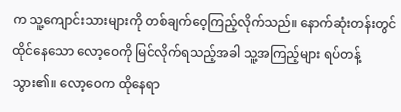က သူ့ကျောင်းသားများကို တစ်ချက်ဝေ့ကြည့်လိုက်သည်။ နောက်ဆုံးတန်းတွင် ထိုင်နေသော လော့ဝေကို မြင်လိုက်ရသည့်အခါ သူ့အကြည့်များ ရပ်တန့်သွား၏။ လော့ဝေက ထိုနေရာ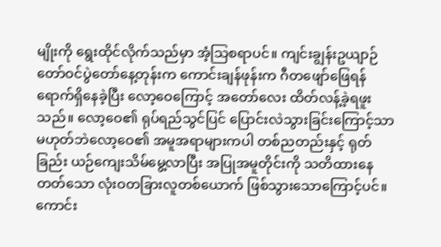မျိုးကို ရွေးထိုင်လိုက်သည်မှာ အံ့သြစရာပင်။ ကျင်းချွန်းဥယျာဉ် တော်ဝင်ပွဲတော်နေ့တုန်းက ကောင်းချန်ဖုန်းက ဂီတဖျော်ဖြေရန် ရောက်ရှိနေခဲ့ပြီး လော့ဝေကြောင့် အတော်လေး ထိတ်လန့်ခဲ့ရဖူးသည်။ လော့ဝေ၏ ရုပ်ရည်သွင်ပြင် ပြောင်းလဲသွားခြင်းကြောင့်သာ မဟုတ်ဘဲလော့ဝေ၏ အမူအရာများကပါ တစ်ညတည်းနှင့် ရုတ်ခြည်း ယဉ်ကျေးသိမ်မွေ့လာပြီး အပြုအမူတိုင်းကို သတိထားနေတတ်သော လုံးဝတခြားလူတစ်ယောက် ဖြစ်သွားသောကြောင့်ပင်။
ကောင်း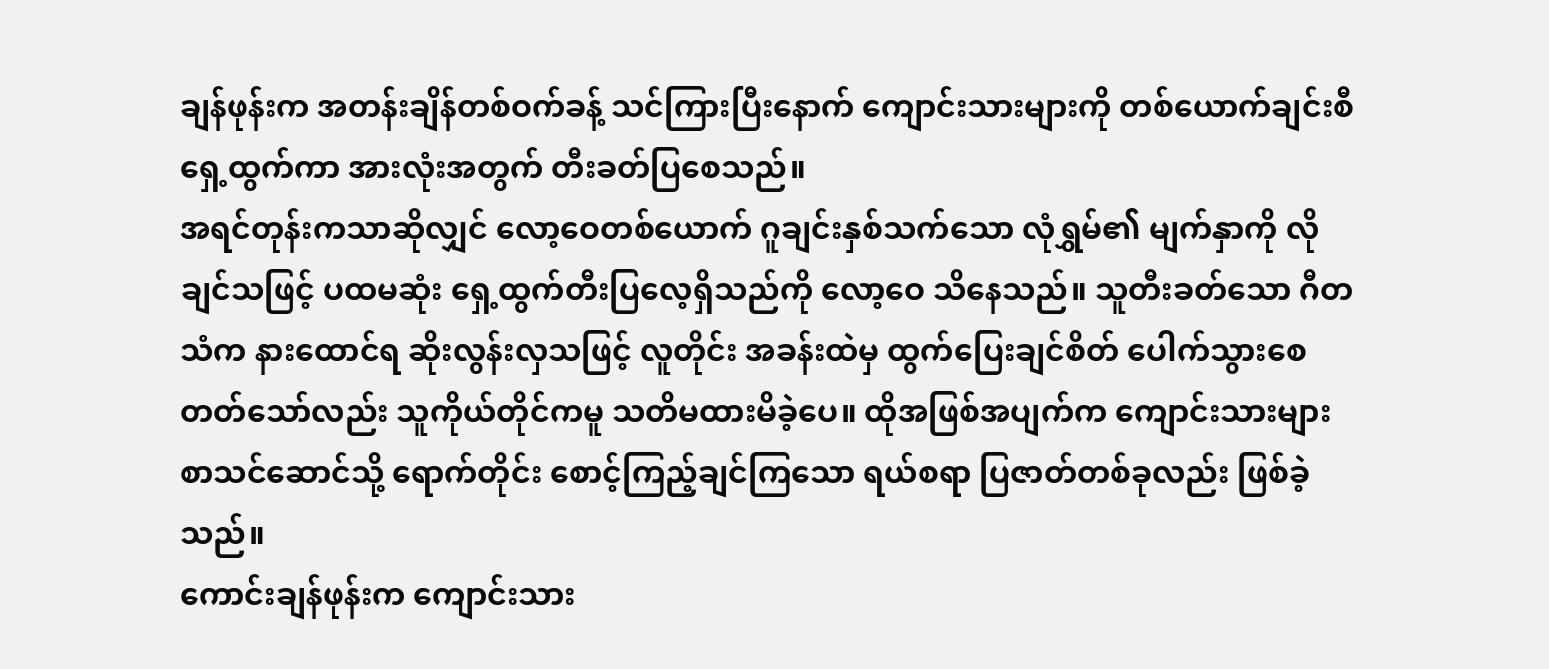ချန်ဖုန်းက အတန်းချိန်တစ်ဝက်ခန့် သင်ကြားပြီးနောက် ကျောင်းသားများကို တစ်ယောက်ချင်းစီ ရှေ့ထွက်ကာ အားလုံးအတွက် တီးခတ်ပြစေသည်။
အရင်တုန်းကသာဆိုလျှင် လော့ဝေတစ်ယောက် ဂူချင်းနှစ်သက်သော လုံရွှမ်၏ မျက်နှာကို လိုချင်သဖြင့် ပထမဆုံး ရှေ့ထွက်တီးပြလေ့ရှိသည်ကို လော့ဝေ သိနေသည်။ သူတီးခတ်သော ဂီတသံက နားထောင်ရ ဆိုးလွန်းလှသဖြင့် လူတိုင်း အခန်းထဲမှ ထွက်ပြေးချင်စိတ် ပေါက်သွားစေတတ်သော်လည်း သူကိုယ်တိုင်ကမူ သတိမထားမိခဲ့ပေ။ ထိုအဖြစ်အပျက်က ကျောင်းသားများ စာသင်ဆောင်သို့ ရောက်တိုင်း စောင့်ကြည့်ချင်ကြသော ရယ်စရာ ပြဇာတ်တစ်ခုလည်း ဖြစ်ခဲ့သည်။
ကောင်းချန်ဖုန်းက ကျောင်းသား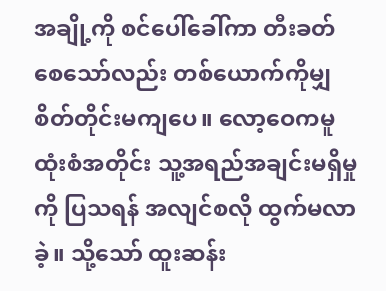အချို့ကို စင်ပေါ်ခေါ်ကာ တီးခတ်စေသော်လည်း တစ်ယောက်ကိုမျှ စိတ်တိုင်းမကျပေ။ လော့ဝေကမူ ထုံးစံအတိုင်း သူ့အရည်အချင်းမရှိမှုကို ပြသရန် အလျင်စလို ထွက်မလာခဲ့။ သို့သော် ထူးဆန်း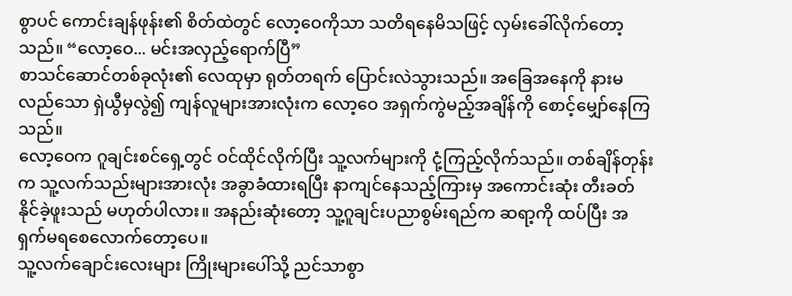စွာပင် ကောင်းချန်ဖုန်း၏ စိတ်ထဲတွင် လော့ဝေကိုသာ သတိရနေမိသဖြင့် လှမ်းခေါ်လိုက်တော့သည်။ “လော့ဝေ... မင်းအလှည့်ရောက်ပြီ”
စာသင်ဆောင်တစ်ခုလုံး၏ လေထုမှာ ရုတ်တရက် ပြောင်းလဲသွားသည်။ အခြေအနေကို နားမလည်သော ရှဲယွီမှလွဲ၍ ကျန်လူများအားလုံးက လော့ဝေ အရှက်ကွဲမည့်အချိန်ကို စောင့်မျှော်နေကြသည်။
လော့ဝေက ဂူချင်းစင်ရှေ့တွင် ဝင်ထိုင်လိုက်ပြီး သူ့လက်များကို ငုံ့ကြည့်လိုက်သည်။ တစ်ချိန်တုန်းက သူ့လက်သည်းများအားလုံး အခွာခံထားရပြီး နာကျင်နေသည့်ကြားမှ အကောင်းဆုံး တီးခတ်နိုင်ခဲ့ဖူးသည် မဟုတ်ပါလား။ အနည်းဆုံးတော့ သူ့ဂူချင်းပညာစွမ်းရည်က ဆရာ့ကို ထပ်ပြီး အရှက်မရစေလောက်တော့ပေ။
သူ့လက်ချောင်းလေးများ ကြိုးများပေါ်သို့ ညင်သာစွာ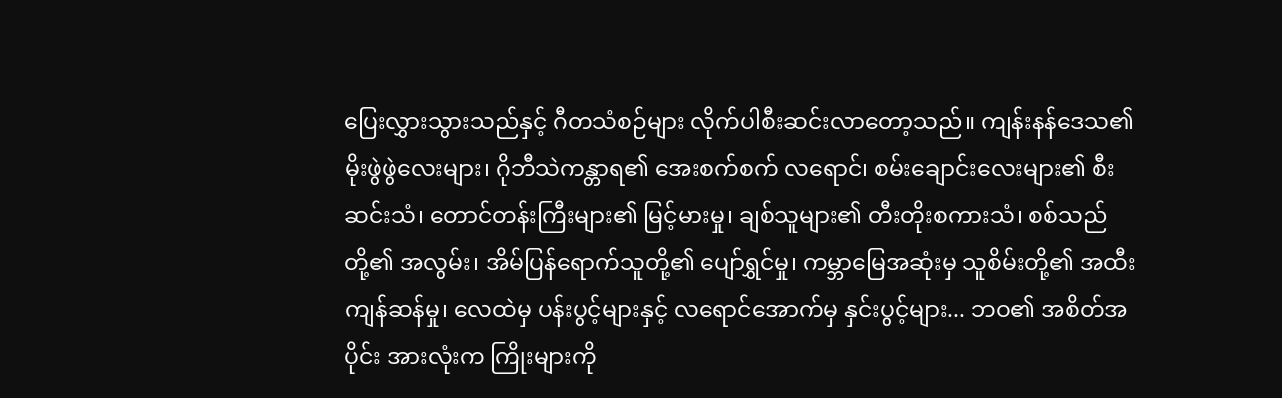ပြေးလွှားသွားသည်နှင့် ဂီတသံစဉ်များ လိုက်ပါစီးဆင်းလာတော့သည်။ ကျန်းနန်ဒေသ၏ မိုးဖွဲဖွဲလေးများ၊ ဂိုဘီသဲကန္တာရ၏ အေးစက်စက် လရောင်၊ စမ်းချောင်းလေးများ၏ စီးဆင်းသံ၊ တောင်တန်းကြီးများ၏ မြင့်မားမှု၊ ချစ်သူများ၏ တီးတိုးစကားသံ၊ စစ်သည်တို့၏ အလွမ်း၊ အိမ်ပြန်ရောက်သူတို့၏ ပျော်ရွှင်မှု၊ ကမ္ဘာမြေအဆုံးမှ သူစိမ်းတို့၏ အထီးကျန်ဆန်မှု၊ လေထဲမှ ပန်းပွင့်များနှင့် လရောင်အောက်မှ နှင်းပွင့်များ... ဘဝ၏ အစိတ်အပိုင်း အားလုံးက ကြိုးများကို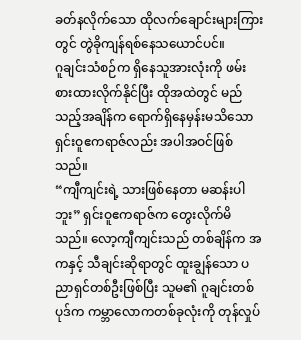ခတ်နလိုက်သော ထိုလက်ချောင်းများကြားတွင် တွဲခိုကျန်ရစ်နေသယောင်ပင်။
ဂူချင်းသံစဉ်က ရှိနေသူအားလုံးကို ဖမ်းစားထားလိုက်နိုင်ပြီး ထိုအထဲတွင် မည်သည့်အချိန်က ရောက်ရှိနေမှန်းမသိသော ရှင်းဝူဧကရာဇ်လည်း အပါအဝင်ဖြစ်သည်။
“ကျီကျင်းရဲ့ သားဖြစ်နေတာ မဆန်းပါဘူး” ရှင်းဝူဧကရာဇ်က တွေးလိုက်မိသည်။ လော့ကျီကျင်းသည် တစ်ချိန်က အကနှင့် သီချင်းဆိုရာတွင် ထူးချွန်သော ပညာရှင်တစ်ဦးဖြစ်ပြီး သူမ၏ ဂူချင်းတစ်ပုဒ်က ကမ္ဘာလောကတစ်ခုလုံးကို တုန်လှုပ်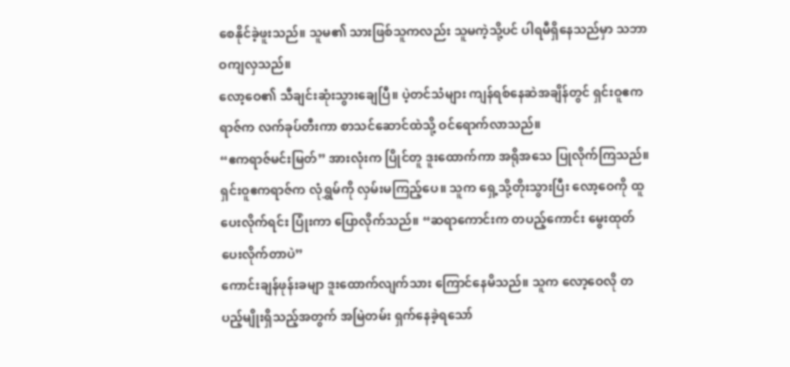စေနိုင်ခဲ့ဖူးသည်။ သူမ၏ သားဖြစ်သူကလည်း သူမကဲ့သို့ပင် ပါရမီရှိနေသည်မှာ သဘာဝကျလှသည်။
လော့ဝေ၏ သီချင်းဆုံးသွားချေပြီ။ ပဲ့တင်သံများ ကျန်ရစ်နေဆဲအချိန်တွင် ရှင်းဝူဧကရာဇ်က လက်ခုပ်တီးကာ စာသင်ဆောင်ထဲသို့ ဝင်ရောက်လာသည်။
“ဧကရာဇ်မင်းမြတ်” အားလုံးက ပြိုင်တူ ဒူးထောက်ကာ အရိုအသေ ပြုလိုက်ကြသည်။
ရှင်းဝူဧကရာဇ်က လုံရွှမ်ကို လှမ်းမကြည့်ပေ။ သူက ရှေ့သို့တိုးသွားပြီး လော့ဝေကို ထူပေးလိုက်ရင်း ပြုံးကာ ပြောလိုက်သည်။ “ဆရာကောင်းက တပည့်ကောင်း မွေးထုတ်ပေးလိုက်တာပဲ”
ကောင်းချန်ဖုန်းခမျာ ဒူးထောက်လျက်သား ကြောင်နေမိသည်။ သူက လော့ဝေလို တပည့်မျိုးရှိသည့်အတွက် အမြဲတမ်း ရှက်နေခဲ့ရသော်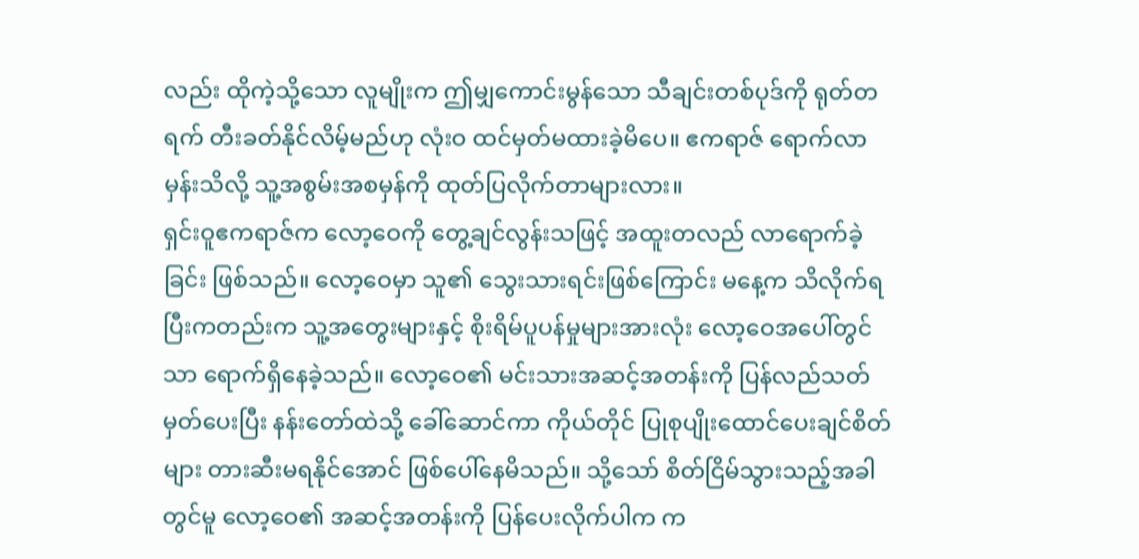လည်း ထိုကဲ့သို့သော လူမျိုးက ဤမျှကောင်းမွန်သော သီချင်းတစ်ပုဒ်ကို ရုတ်တရက် တီးခတ်နိုင်လိမ့်မည်ဟု လုံးဝ ထင်မှတ်မထားခဲ့မိပေ။ ဧကရာဇ် ရောက်လာမှန်းသိလို့ သူ့အစွမ်းအစမှန်ကို ထုတ်ပြလိုက်တာများလား။
ရှင်းဝူဧကရာဇ်က လော့ဝေကို တွေ့ချင်လွန်းသဖြင့် အထူးတလည် လာရောက်ခဲ့ခြင်း ဖြစ်သည်။ လော့ဝေမှာ သူ၏ သွေးသားရင်းဖြစ်ကြောင်း မနေ့က သိလိုက်ရပြီးကတည်းက သူ့အတွေးများနှင့် စိုးရိမ်ပူပန်မှုများအားလုံး လော့ဝေအပေါ်တွင်သာ ရောက်ရှိနေခဲ့သည်။ လော့ဝေ၏ မင်းသားအဆင့်အတန်းကို ပြန်လည်သတ်မှတ်ပေးပြီး နန်းတော်ထဲသို့ ခေါ်ဆောင်ကာ ကိုယ်တိုင် ပြုစုပျိုးထောင်ပေးချင်စိတ်များ တားဆီးမရနိုင်အောင် ဖြစ်ပေါ်နေမိသည်။ သို့သော် စိတ်ငြိမ်သွားသည့်အခါတွင်မူ လော့ဝေ၏ အဆင့်အတန်းကို ပြန်ပေးလိုက်ပါက က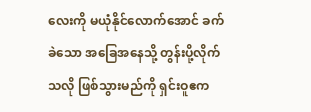လေးကို မယုံနိုင်လောက်အောင် ခက်ခဲသော အခြေအနေသို့ တွန်းပို့လိုက်သလို ဖြစ်သွားမည်ကို ရှင်းဝူဧက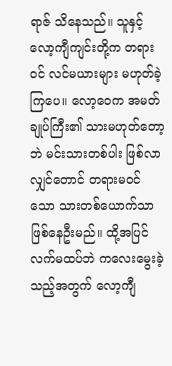ရာဇ် သိနေသည်။ သူနှင့် လော့ကျီကျင်းတို့က တရားဝင် လင်မယားများ မဟုတ်ခဲ့ကြပေ။ လော့ဝေက အမတ်ချုပ်ကြီး၏ သားမဟုတ်တော့ဘဲ မင်းသားတစ်ပါး ဖြစ်လာလျှင်တောင် တရားမဝင်သော သားတစ်ယောက်သာ ဖြစ်နေဦးမည်။ ထို့အပြင် လက်မထပ်ဘဲ ကလေးမွေးခဲ့သည့်အတွက် လော့ကျီ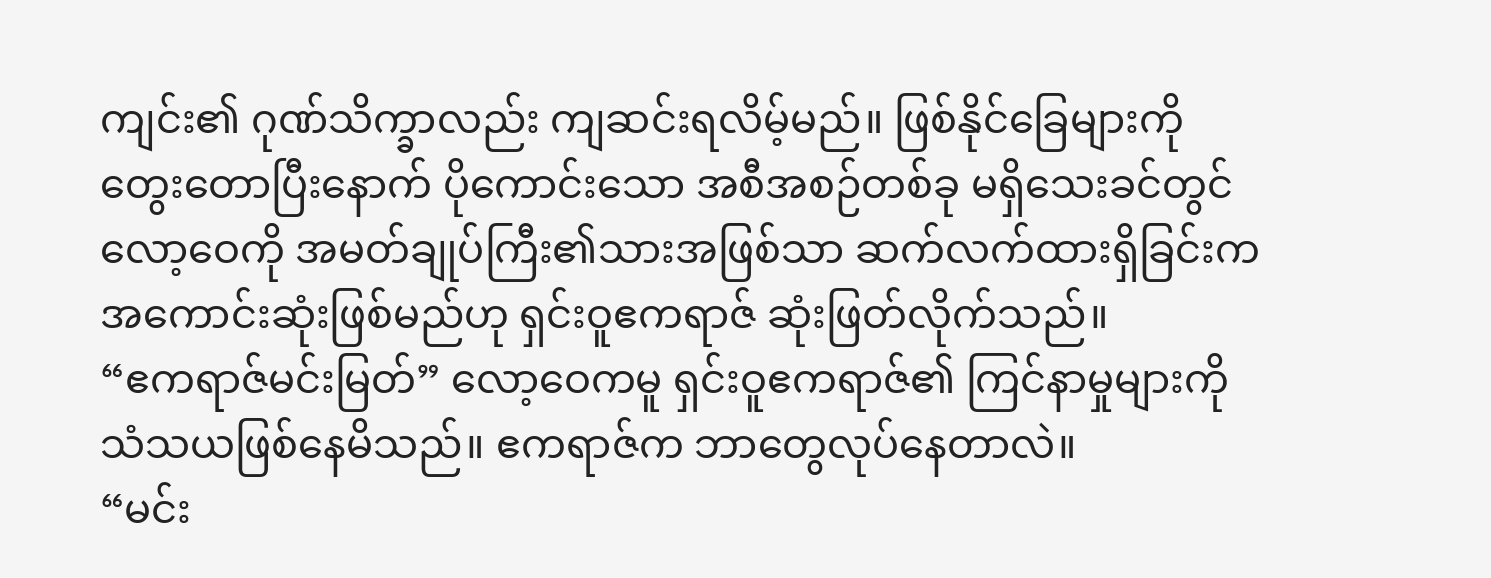ကျင်း၏ ဂုဏ်သိက္ခာလည်း ကျဆင်းရလိမ့်မည်။ ဖြစ်နိုင်ခြေများကို တွေးတောပြီးနောက် ပိုကောင်းသော အစီအစဉ်တစ်ခု မရှိသေးခင်တွင် လော့ဝေကို အမတ်ချုပ်ကြီး၏သားအဖြစ်သာ ဆက်လက်ထားရှိခြင်းက အကောင်းဆုံးဖြစ်မည်ဟု ရှင်းဝူဧကရာဇ် ဆုံးဖြတ်လိုက်သည်။
“ဧကရာဇ်မင်းမြတ်” လော့ဝေကမူ ရှင်းဝူဧကရာဇ်၏ ကြင်နာမှုများကို သံသယဖြစ်နေမိသည်။ ဧကရာဇ်က ဘာတွေလုပ်နေတာလဲ။
“မင်း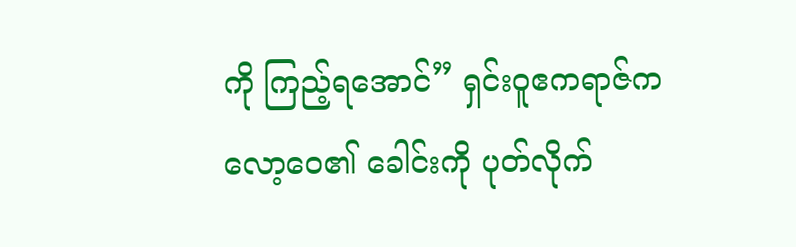ကို ကြည့်ရအောင်” ရှင်းဝူဧကရာဇ်က လော့ဝေ၏ ခေါင်းကို ပုတ်လိုက်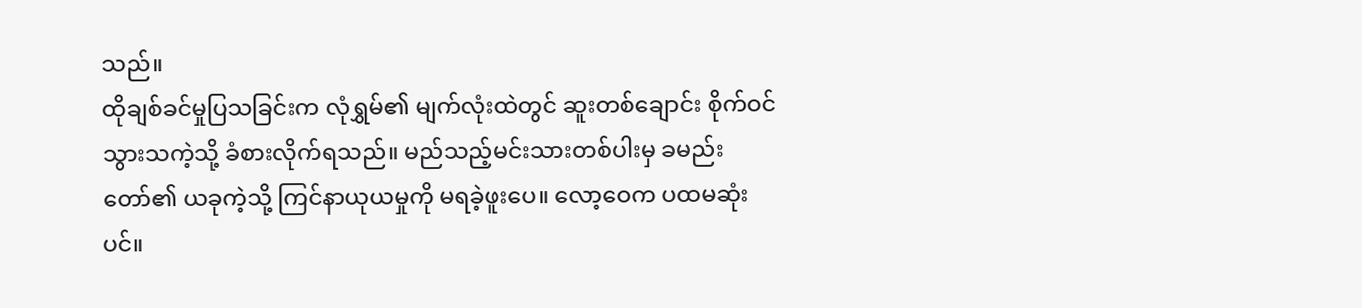သည်။
ထိုချစ်ခင်မှုပြသခြင်းက လုံရွှမ်၏ မျက်လုံးထဲတွင် ဆူးတစ်ချောင်း စိုက်ဝင်သွားသကဲ့သို့ ခံစားလိုက်ရသည်။ မည်သည့်မင်းသားတစ်ပါးမှ ခမည်းတော်၏ ယခုကဲ့သို့ ကြင်နာယုယမှုကို မရခဲ့ဖူးပေ။ လော့ဝေက ပထမဆုံးပင်။